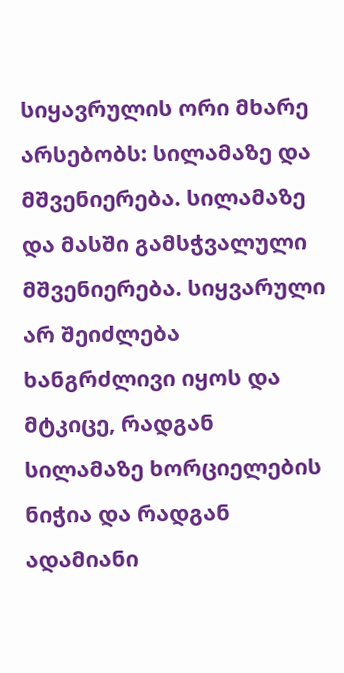სიყავრულის ორი მხარე არსებობს: სილამაზე და მშვენიერება. სილამაზე და მასში გამსჭვალული მშვენიერება. სიყვარული არ შეიძლება ხანგრძლივი იყოს და მტკიცე, რადგან სილამაზე ხორციელების ნიჭია და რადგან ადამიანი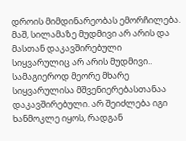დროის მიმდინარეობას ემორჩილება. მაშ, სილამაზე მუდმივი არ არის და მასთან დაკავშირებული სიყვარულიც არ არის მუდმივი.. სამაგიეროდ მეორე მხარე სიყვარულისა მშვენიერებასთანაა დაკავშირებული. არ შეიძლება იგი ხანმოკლე იყოს, რადგან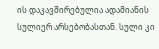ის დაკავშირებულია ადამიანის სულიერ არსებობასთან. სული კი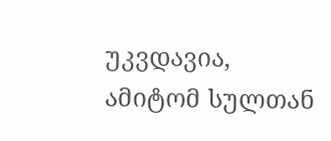უკვდავია, ამიტომ სულთან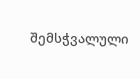შემსჭვალული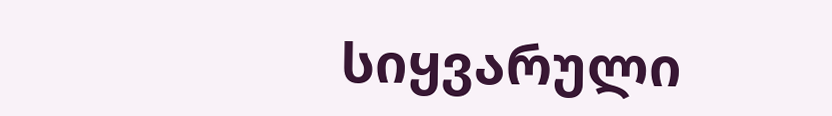სიყვარული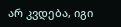არ კვდება, იგი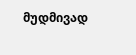მუდმივად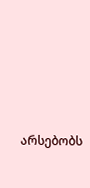არსებობს